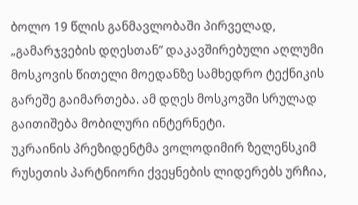ბოლო 19 წლის განმავლობაში პირველად, „გამარჯვების დღესთან” დაკავშირებული აღლუმი მოსკოვის წითელი მოედანზე სამხედრო ტექნიკის გარეშე გაიმართება. ამ დღეს მოსკოვში სრულად გაითიშება მობილური ინტერნეტი.
უკრაინის პრეზიდენტმა ვოლოდიმირ ზელენსკიმ რუსეთის პარტნიორი ქვეყნების ლიდერებს ურჩია,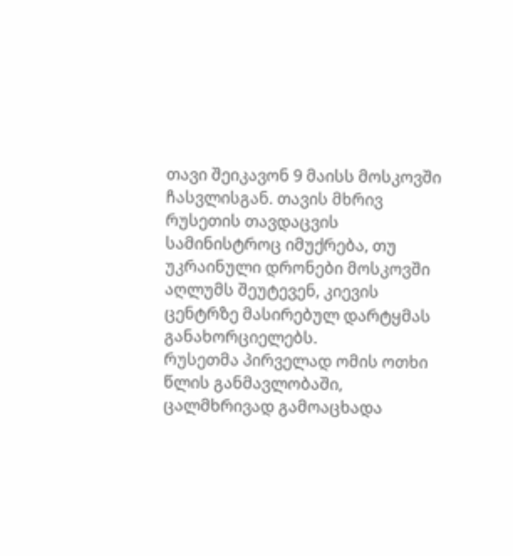თავი შეიკავონ 9 მაისს მოსკოვში ჩასვლისგან. თავის მხრივ რუსეთის თავდაცვის სამინისტროც იმუქრება, თუ უკრაინული დრონები მოსკოვში აღლუმს შეუტევენ, კიევის ცენტრზე მასირებულ დარტყმას განახორციელებს.
რუსეთმა პირველად ომის ოთხი წლის განმავლობაში, ცალმხრივად გამოაცხადა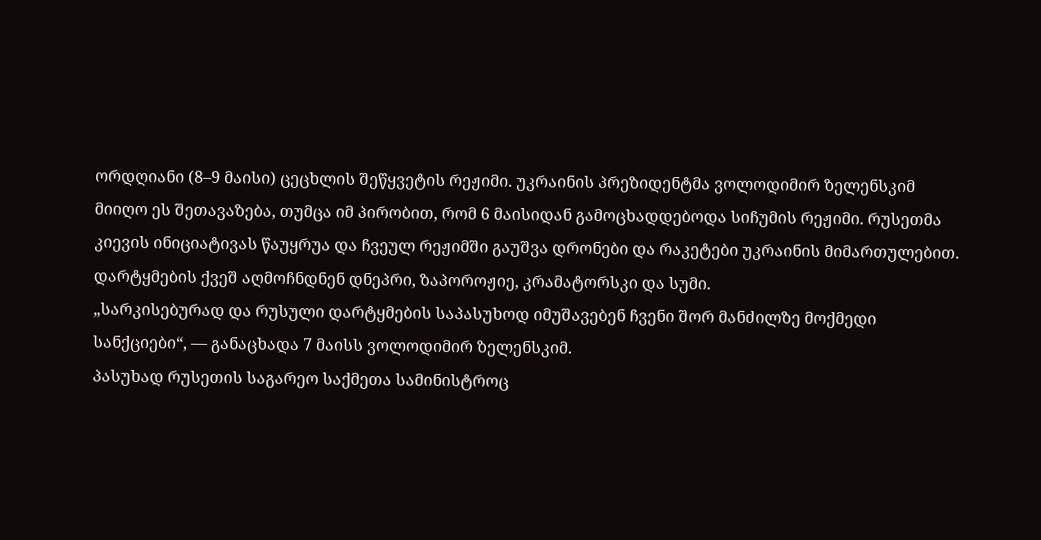ორდღიანი (8–9 მაისი) ცეცხლის შეწყვეტის რეჟიმი. უკრაინის პრეზიდენტმა ვოლოდიმირ ზელენსკიმ მიიღო ეს შეთავაზება, თუმცა იმ პირობით, რომ 6 მაისიდან გამოცხადდებოდა სიჩუმის რეჟიმი. რუსეთმა კიევის ინიციატივას წაუყრუა და ჩვეულ რეჟიმში გაუშვა დრონები და რაკეტები უკრაინის მიმართულებით. დარტყმების ქვეშ აღმოჩნდნენ დნეპრი, ზაპოროჟიე, კრამატორსკი და სუმი.
„სარკისებურად და რუსული დარტყმების საპასუხოდ იმუშავებენ ჩვენი შორ მანძილზე მოქმედი სანქციები“, — განაცხადა 7 მაისს ვოლოდიმირ ზელენსკიმ.
პასუხად რუსეთის საგარეო საქმეთა სამინისტროც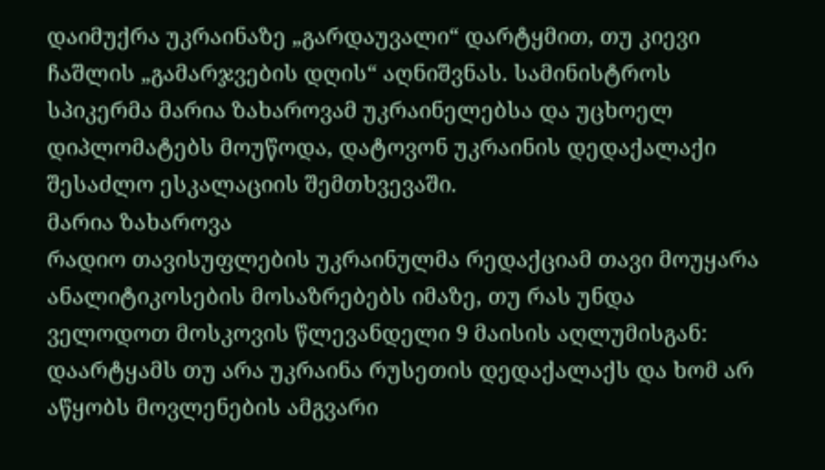დაიმუქრა უკრაინაზე „გარდაუვალი“ დარტყმით, თუ კიევი ჩაშლის „გამარჯვების დღის“ აღნიშვნას. სამინისტროს სპიკერმა მარია ზახაროვამ უკრაინელებსა და უცხოელ დიპლომატებს მოუწოდა, დატოვონ უკრაინის დედაქალაქი შესაძლო ესკალაციის შემთხვევაში.
მარია ზახაროვა
რადიო თავისუფლების უკრაინულმა რედაქციამ თავი მოუყარა ანალიტიკოსების მოსაზრებებს იმაზე, თუ რას უნდა ველოდოთ მოსკოვის წლევანდელი 9 მაისის აღლუმისგან: დაარტყამს თუ არა უკრაინა რუსეთის დედაქალაქს და ხომ არ აწყობს მოვლენების ამგვარი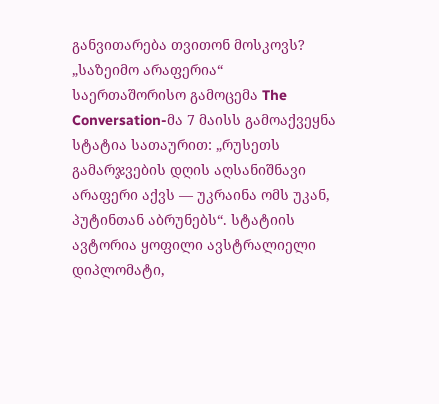განვითარება თვითონ მოსკოვს?
„საზეიმო არაფერია“
საერთაშორისო გამოცემა The Conversation-მა 7 მაისს გამოაქვეყნა სტატია სათაურით: „რუსეთს გამარჯვების დღის აღსანიშნავი არაფერი აქვს — უკრაინა ომს უკან, პუტინთან აბრუნებს“. სტატიის ავტორია ყოფილი ავსტრალიელი დიპლომატი,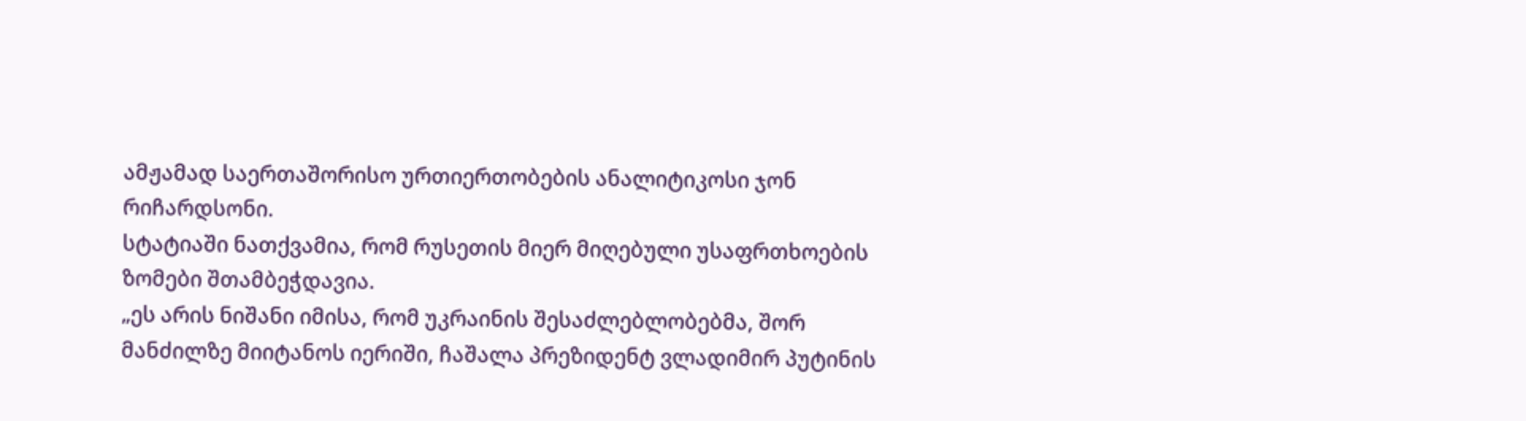ამჟამად საერთაშორისო ურთიერთობების ანალიტიკოსი ჯონ რიჩარდსონი.
სტატიაში ნათქვამია, რომ რუსეთის მიერ მიღებული უსაფრთხოების ზომები შთამბეჭდავია.
„ეს არის ნიშანი იმისა, რომ უკრაინის შესაძლებლობებმა, შორ მანძილზე მიიტანოს იერიში, ჩაშალა პრეზიდენტ ვლადიმირ პუტინის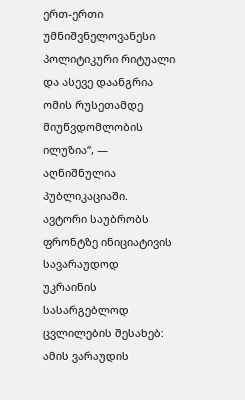ერთ-ერთი უმნიშვნელოვანესი პოლიტიკური რიტუალი და ასევე დაანგრია ომის რუსეთამდე მიუწვდომლობის ილუზია“, — აღნიშნულია პუბლიკაციაში.
ავტორი საუბრობს ფრონტზე ინიციატივის სავარაუდოდ უკრაინის სასარგებლოდ ცვლილების შესახებ: ამის ვარაუდის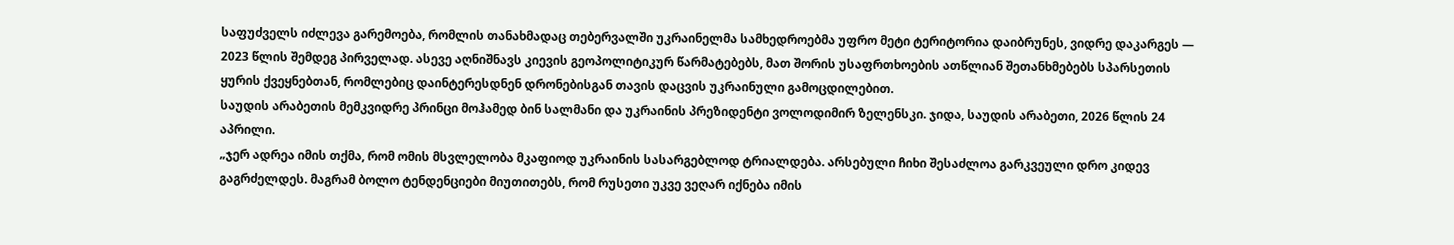საფუძველს იძლევა გარემოება, რომლის თანახმადაც თებერვალში უკრაინელმა სამხედროებმა უფრო მეტი ტერიტორია დაიბრუნეს, ვიდრე დაკარგეს — 2023 წლის შემდეგ პირველად. ასევე აღნიშნავს კიევის გეოპოლიტიკურ წარმატებებს, მათ შორის უსაფრთხოების ათწლიან შეთანხმებებს სპარსეთის ყურის ქვეყნებთან, რომლებიც დაინტერესდნენ დრონებისგან თავის დაცვის უკრაინული გამოცდილებით.
საუდის არაბეთის მემკვიდრე პრინცი მოჰამედ ბინ სალმანი და უკრაინის პრეზიდენტი ვოლოდიმირ ზელენსკი. ჯიდა, საუდის არაბეთი, 2026 წლის 24 აპრილი.
„ჯერ ადრეა იმის თქმა, რომ ომის მსვლელობა მკაფიოდ უკრაინის სასარგებლოდ ტრიალდება. არსებული ჩიხი შესაძლოა გარკვეული დრო კიდევ გაგრძელდეს. მაგრამ ბოლო ტენდენციები მიუთითებს, რომ რუსეთი უკვე ვეღარ იქნება იმის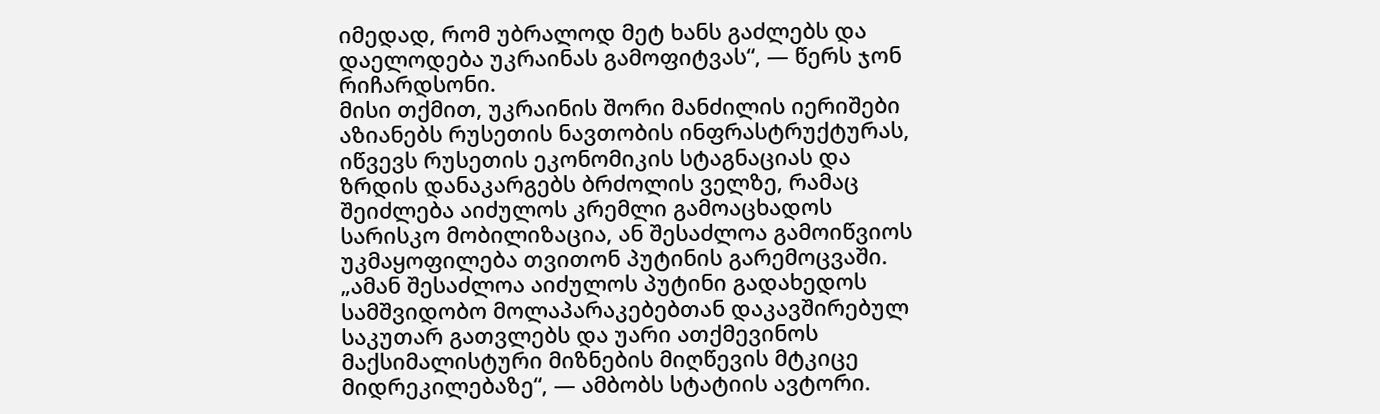იმედად, რომ უბრალოდ მეტ ხანს გაძლებს და დაელოდება უკრაინას გამოფიტვას“, — წერს ჯონ რიჩარდსონი.
მისი თქმით, უკრაინის შორი მანძილის იერიშები აზიანებს რუსეთის ნავთობის ინფრასტრუქტურას, იწვევს რუსეთის ეკონომიკის სტაგნაციას და ზრდის დანაკარგებს ბრძოლის ველზე, რამაც შეიძლება აიძულოს კრემლი გამოაცხადოს სარისკო მობილიზაცია, ან შესაძლოა გამოიწვიოს უკმაყოფილება თვითონ პუტინის გარემოცვაში.
„ამან შესაძლოა აიძულოს პუტინი გადახედოს სამშვიდობო მოლაპარაკებებთან დაკავშირებულ საკუთარ გათვლებს და უარი ათქმევინოს მაქსიმალისტური მიზნების მიღწევის მტკიცე მიდრეკილებაზე“, — ამბობს სტატიის ავტორი.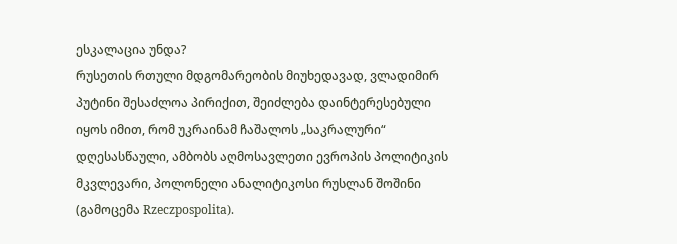ესკალაცია უნდა?
რუსეთის რთული მდგომარეობის მიუხედავად, ვლადიმირ პუტინი შესაძლოა პირიქით, შეიძლება დაინტერესებული იყოს იმით, რომ უკრაინამ ჩაშალოს „საკრალური“ დღესასწაული, ამბობს აღმოსავლეთი ევროპის პოლიტიკის მკვლევარი, პოლონელი ანალიტიკოსი რუსლან შოშინი (გამოცემა Rzeczpospolita).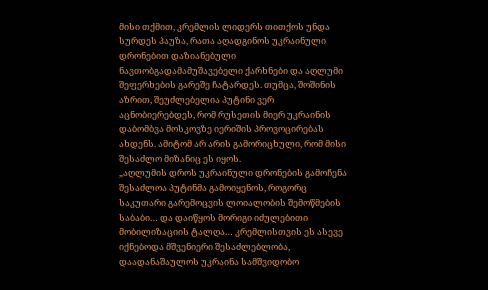მისი თქმით, კრემლის ლიდერს თითქოს უნდა სურდეს პაუზა, რათა აღადგინოს უკრაინული დრონებით დაზიანებული ნავთობგადამამუშავებელი ქარხნები და აღლუმი შეფერხების გარეშე ჩატარდეს. თუმცა, შოშინის აზრით, შეუძლებელია პუტინი ვერ აცნობიერებდეს, რომ რუსეთის მიერ უკრაინის დაბომბვა მოსკოვზე იერიშის პროვოცირებას ახდენს. ამიტომ არ არის გამორიცხული, რომ მისი შესაძლო მიზანიც ეს იყოს.
„აღლუმის დროს უკრაინული დრონების გამოჩენა შესაძლოა პუტინმა გამოიყენოს, როგორც საკუთარი გარემოცვის ლოიალობის შემოწმების საბაბი… და დაიწყოს მორიგი იძულებითი მობილიზაციის ტალღა… კრემლისთვის ეს ასევე იქნებოდა მშვენიერი შესაძლებლობა, დაადანაშაულოს უკრაინა სამშვიდობო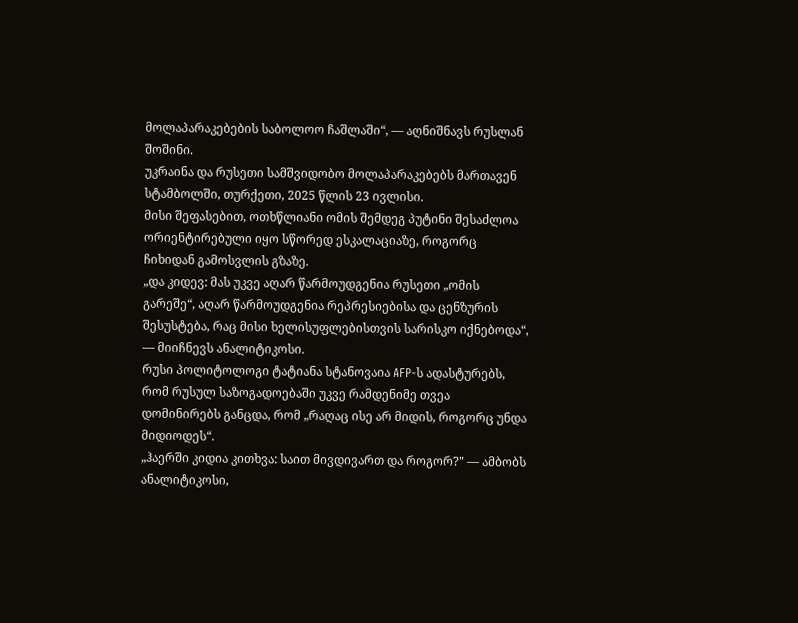მოლაპარაკებების საბოლოო ჩაშლაში“, — აღნიშნავს რუსლან შოშინი.
უკრაინა და რუსეთი სამშვიდობო მოლაპარაკებებს მართავენ სტამბოლში, თურქეთი, 2025 წლის 23 ივლისი.
მისი შეფასებით, ოთხწლიანი ომის შემდეგ პუტინი შესაძლოა ორიენტირებული იყო სწორედ ესკალაციაზე, როგორც ჩიხიდან გამოსვლის გზაზე.
„და კიდევ: მას უკვე აღარ წარმოუდგენია რუსეთი „ომის გარეშე“, აღარ წარმოუდგენია რეპრესიებისა და ცენზურის შესუსტება, რაც მისი ხელისუფლებისთვის სარისკო იქნებოდა“, — მიიჩნევს ანალიტიკოსი.
რუსი პოლიტოლოგი ტატიანა სტანოვაია AFP-ს ადასტურებს, რომ რუსულ საზოგადოებაში უკვე რამდენიმე თვეა დომინირებს განცდა, რომ „რაღაც ისე არ მიდის, როგორც უნდა მიდიოდეს“.
„ჰაერში კიდია კითხვა: საით მივდივართ და როგორ?" — ამბობს ანალიტიკოსი,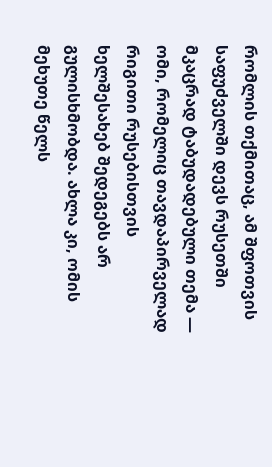რომლის თქმითაც, ამ შფოთვის საფუძველში დევს რუსეთში მკაცრად ტაბუდადებული თემა — ომი, რომელიც თავდაპირველად რიგითი რუსებისთვის ხელშესახებ შედეგებს არ გულისხმობდა. ახლა კი, ომის მეხუთე წელს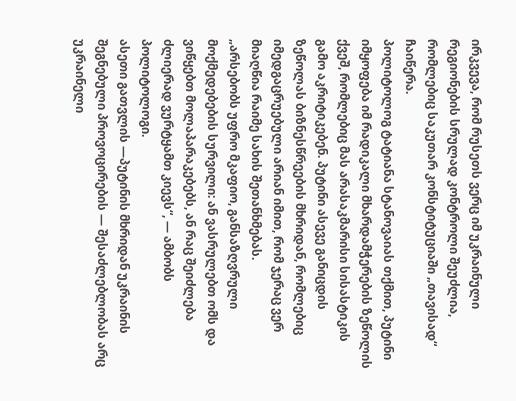ირკვევა, რომ რუსეთს ვერც იმ უკრაინული რეგიონების სრულად კონტროლი შეუძლია, რომლებიც საკუთარ კონსტიტუციაში „თავისად“ ჩაიწერა.
პოლიტოლოგ ტატიანა სტანოვაიას თქმით, პუტინი იმყოფება იმ რადიკალი მხარდამჭერების ზეწოლის ქვეშ, რომლებიც მას არასაკმარისი სისასტიკის გამო აკრიტიკებენ. პუტინი ასევე განიცდის ზეწოლას ბიზნესწრეების მხრიდან, რომლებიც იმედგაცრუებული არიან იმით, რომ ჯერაც ვერ მიაღწია რაიმე სახის შეთანხმებას.
„არსებობს უფრო მკაფიო, განსაზღვრული მოქმედებების სურვილი: ან ვასრულებთ ომს და ვიწყებთ მოლაპარაკებებს, ან რაც შეიძლება ძლიერად ვურტყამთ კიევს“, — ამბობს პოლიტოლოგი.
ასეთი გათვლის —პუტინის მხრიდან უკრაინის შეგნებული პროვოცირების — შესაძლებლობას არც უკრაინელი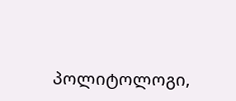პოლიტოლოგი,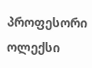პროფესორი ოლექსი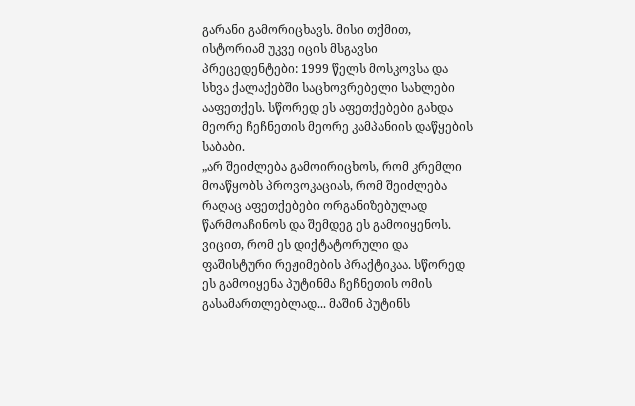გარანი გამორიცხავს. მისი თქმით, ისტორიამ უკვე იცის მსგავსი პრეცედენტები: 1999 წელს მოსკოვსა და სხვა ქალაქებში საცხოვრებელი სახლები ააფეთქეს. სწორედ ეს აფეთქებები გახდა მეორე ჩეჩნეთის მეორე კამპანიის დაწყების საბაბი.
„არ შეიძლება გამოირიცხოს, რომ კრემლი მოაწყობს პროვოკაციას, რომ შეიძლება რაღაც აფეთქებები ორგანიზებულად წარმოაჩინოს და შემდეგ ეს გამოიყენოს. ვიცით, რომ ეს დიქტატორული და ფაშისტური რეჟიმების პრაქტიკაა. სწორედ ეს გამოიყენა პუტინმა ჩეჩნეთის ომის გასამართლებლად... მაშინ პუტინს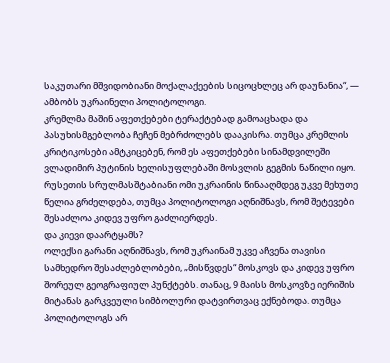საკუთარი მშვიდობიანი მოქალაქეების სიცოცხლეც არ დაუნანია“, — ამბობს უკრაინელი პოლიტოლოგი.
კრემლმა მაშინ აფეთქებები ტერაქტებად გამოაცხადა და პასუხისმგებლობა ჩეჩენ მებრძოლებს დააკისრა. თუმცა კრემლის კრიტიკოსები ამტკიცებენ, რომ ეს აფეთქებები სინამდვილეში ვლადიმირ პუტინის ხელისუფლებაში მოსვლის გეგმის ნაწილი იყო.
რუსეთის სრულმასშტაბიანი ომი უკრაინის წინააღმდეგ უკვე მეხუთე წელია გრძელდება, თუმცა პოლიტოლოგი აღნიშნავს, რომ შეტევები შესაძლოა კიდევ უფრო გაძლიერდეს.
და კიევი დაარტყამს?
ოლექსი გარანი აღნიშნავს, რომ უკრაინამ უკვე აჩვენა თავისი სამხედრო შესაძლებლობები, „მისწვდეს“ მოსკოვს და კიდევ უფრო შორეულ გეოგრაფიულ პუნქტებს. თანაც, 9 მაისს მოსკოვზე იერიშის მიტანას გარკვეული სიმბოლური დატვირთვაც ექნებოდა. თუმცა პოლიტოლოგს არ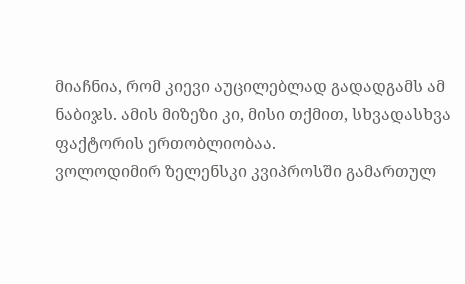მიაჩნია, რომ კიევი აუცილებლად გადადგამს ამ ნაბიჯს. ამის მიზეზი კი, მისი თქმით, სხვადასხვა ფაქტორის ერთობლიობაა.
ვოლოდიმირ ზელენსკი კვიპროსში გამართულ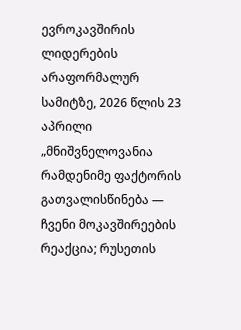ევროკავშირის ლიდერების არაფორმალურ სამიტზე, 2026 წლის 23 აპრილი
„მნიშვნელოვანია რამდენიმე ფაქტორის გათვალისწინება — ჩვენი მოკავშირეების რეაქცია; რუსეთის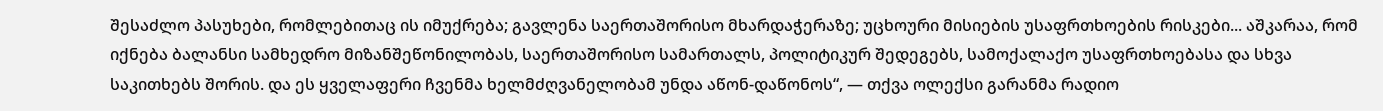შესაძლო პასუხები, რომლებითაც ის იმუქრება; გავლენა საერთაშორისო მხარდაჭერაზე; უცხოური მისიების უსაფრთხოების რისკები... აშკარაა, რომ იქნება ბალანსი სამხედრო მიზანშეწონილობას, საერთაშორისო სამართალს, პოლიტიკურ შედეგებს, სამოქალაქო უსაფრთხოებასა და სხვა საკითხებს შორის. და ეს ყველაფერი ჩვენმა ხელმძღვანელობამ უნდა აწონ-დაწონოს“, — თქვა ოლექსი გარანმა რადიო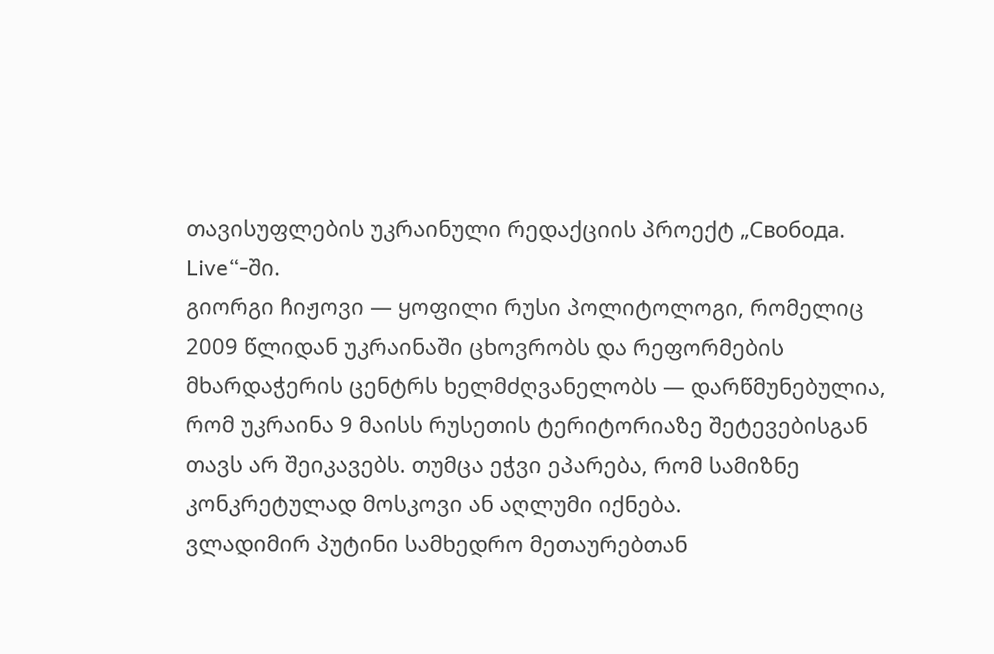თავისუფლების უკრაინული რედაქციის პროექტ „Свобода. Live“-ში.
გიორგი ჩიჟოვი — ყოფილი რუსი პოლიტოლოგი, რომელიც 2009 წლიდან უკრაინაში ცხოვრობს და რეფორმების მხარდაჭერის ცენტრს ხელმძღვანელობს — დარწმუნებულია, რომ უკრაინა 9 მაისს რუსეთის ტერიტორიაზე შეტევებისგან თავს არ შეიკავებს. თუმცა ეჭვი ეპარება, რომ სამიზნე კონკრეტულად მოსკოვი ან აღლუმი იქნება.
ვლადიმირ პუტინი სამხედრო მეთაურებთან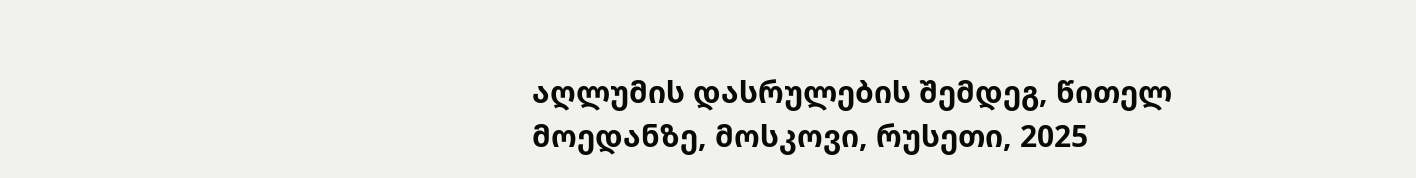აღლუმის დასრულების შემდეგ, წითელ მოედანზე, მოსკოვი, რუსეთი, 2025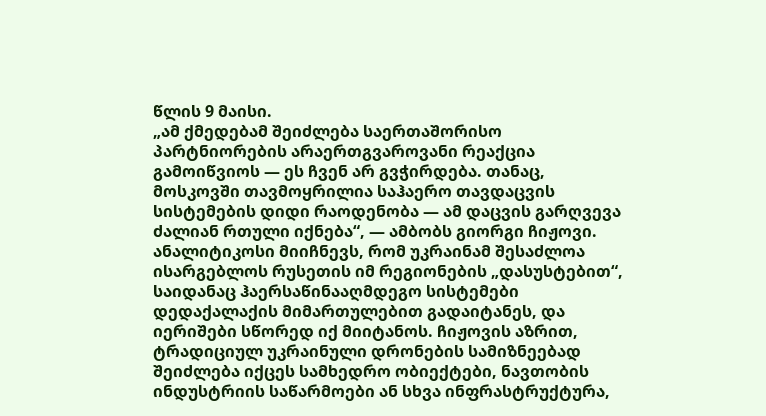წლის 9 მაისი.
„ამ ქმედებამ შეიძლება საერთაშორისო პარტნიორების არაერთგვაროვანი რეაქცია გამოიწვიოს — ეს ჩვენ არ გვჭირდება. თანაც, მოსკოვში თავმოყრილია საჰაერო თავდაცვის სისტემების დიდი რაოდენობა — ამ დაცვის გარღვევა ძალიან რთული იქნება“, — ამბობს გიორგი ჩიჟოვი.
ანალიტიკოსი მიიჩნევს, რომ უკრაინამ შესაძლოა ისარგებლოს რუსეთის იმ რეგიონების „დასუსტებით“, საიდანაც ჰაერსაწინააღმდეგო სისტემები დედაქალაქის მიმართულებით გადაიტანეს, და იერიშები სწორედ იქ მიიტანოს. ჩიჟოვის აზრით, ტრადიციულ უკრაინული დრონების სამიზნეებად შეიძლება იქცეს სამხედრო ობიექტები, ნავთობის ინდუსტრიის საწარმოები ან სხვა ინფრასტრუქტურა,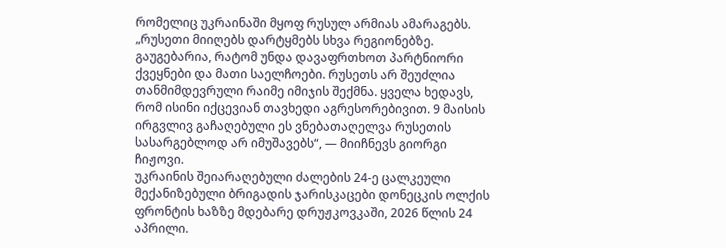რომელიც უკრაინაში მყოფ რუსულ არმიას ამარაგებს.
„რუსეთი მიიღებს დარტყმებს სხვა რეგიონებზე. გაუგებარია, რატომ უნდა დავაფრთხოთ პარტნიორი ქვეყნები და მათი საელჩოები. რუსეთს არ შეუძლია თანმიმდევრული რაიმე იმიჯის შექმნა. ყველა ხედავს, რომ ისინი იქცევიან თავხედი აგრესორებივით. 9 მაისის ირგვლივ გაჩაღებული ეს ვნებათაღელვა რუსეთის სასარგებლოდ არ იმუშავებს“, — მიიჩნევს გიორგი ჩიჟოვი.
უკრაინის შეიარაღებული ძალების 24-ე ცალკეული მექანიზებული ბრიგადის ჯარისკაცები დონეცკის ოლქის ფრონტის ხაზზე მდებარე დრუჟკოვკაში, 2026 წლის 24 აპრილი.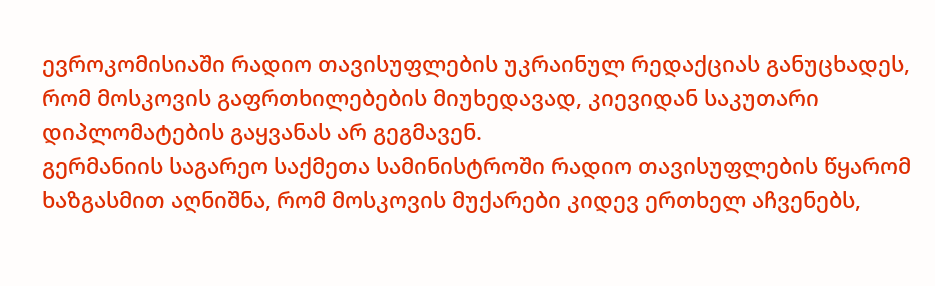ევროკომისიაში რადიო თავისუფლების უკრაინულ რედაქციას განუცხადეს, რომ მოსკოვის გაფრთხილებების მიუხედავად, კიევიდან საკუთარი დიპლომატების გაყვანას არ გეგმავენ.
გერმანიის საგარეო საქმეთა სამინისტროში რადიო თავისუფლების წყარომ ხაზგასმით აღნიშნა, რომ მოსკოვის მუქარები კიდევ ერთხელ აჩვენებს,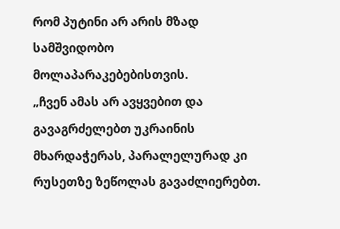რომ პუტინი არ არის მზად სამშვიდობო მოლაპარაკებებისთვის.
„ჩვენ ამას არ ავყვებით და გავაგრძელებთ უკრაინის მხარდაჭერას, პარალელურად კი რუსეთზე ზეწოლას გავაძლიერებთ.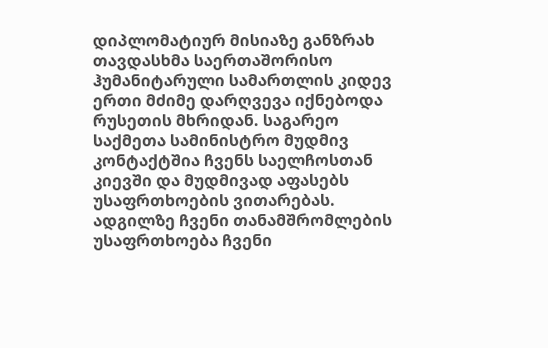დიპლომატიურ მისიაზე განზრახ თავდასხმა საერთაშორისო ჰუმანიტარული სამართლის კიდევ ერთი მძიმე დარღვევა იქნებოდა რუსეთის მხრიდან. საგარეო საქმეთა სამინისტრო მუდმივ კონტაქტშია ჩვენს საელჩოსთან კიევში და მუდმივად აფასებს უსაფრთხოების ვითარებას. ადგილზე ჩვენი თანამშრომლების უსაფრთხოება ჩვენი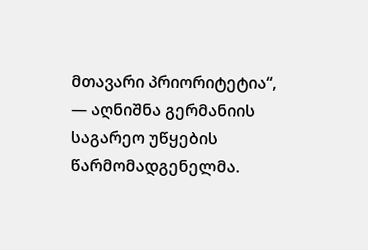მთავარი პრიორიტეტია“, — აღნიშნა გერმანიის საგარეო უწყების წარმომადგენელმა.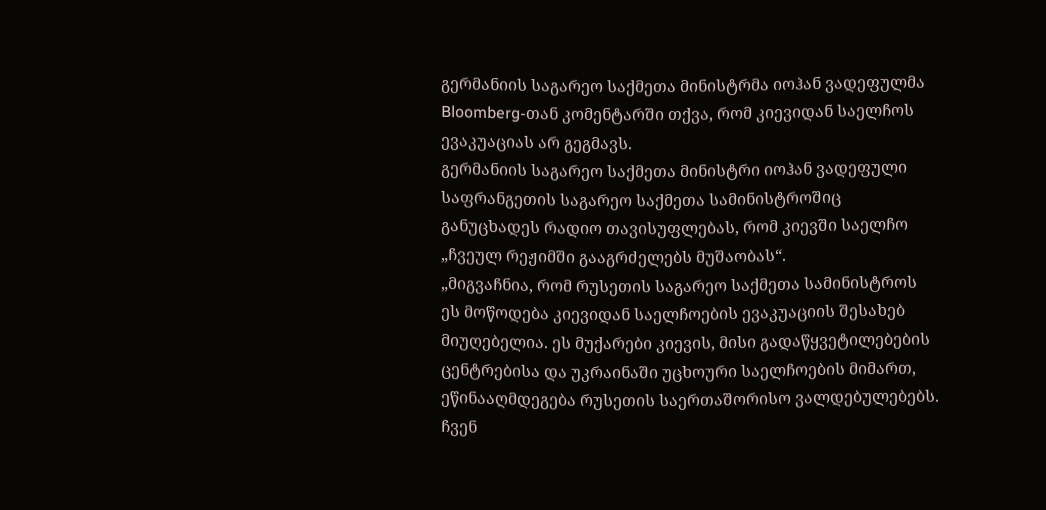გერმანიის საგარეო საქმეთა მინისტრმა იოჰან ვადეფულმა Bloomberg-თან კომენტარში თქვა, რომ კიევიდან საელჩოს ევაკუაციას არ გეგმავს.
გერმანიის საგარეო საქმეთა მინისტრი იოჰან ვადეფული
საფრანგეთის საგარეო საქმეთა სამინისტროშიც განუცხადეს რადიო თავისუფლებას, რომ კიევში საელჩო „ჩვეულ რეჟიმში გააგრძელებს მუშაობას“.
„მიგვაჩნია, რომ რუსეთის საგარეო საქმეთა სამინისტროს ეს მოწოდება კიევიდან საელჩოების ევაკუაციის შესახებ მიუღებელია. ეს მუქარები კიევის, მისი გადაწყვეტილებების ცენტრებისა და უკრაინაში უცხოური საელჩოების მიმართ, ეწინააღმდეგება რუსეთის საერთაშორისო ვალდებულებებს. ჩვენ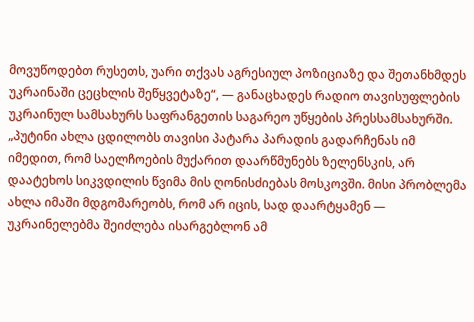მოვუწოდებთ რუსეთს, უარი თქვას აგრესიულ პოზიციაზე და შეთანხმდეს უკრაინაში ცეცხლის შეწყვეტაზე“, — განაცხადეს რადიო თავისუფლების უკრაინულ სამსახურს საფრანგეთის საგარეო უწყების პრესსამსახურში.
„პუტინი ახლა ცდილობს თავისი პატარა პარადის გადარჩენას იმ იმედით, რომ საელჩოების მუქარით დაარწმუნებს ზელენსკის, არ დაატეხოს სიკვდილის წვიმა მის ღონისძიებას მოსკოვში. მისი პრობლემა ახლა იმაში მდგომარეობს, რომ არ იცის, სად დაარტყამენ — უკრაინელებმა შეიძლება ისარგებლონ ამ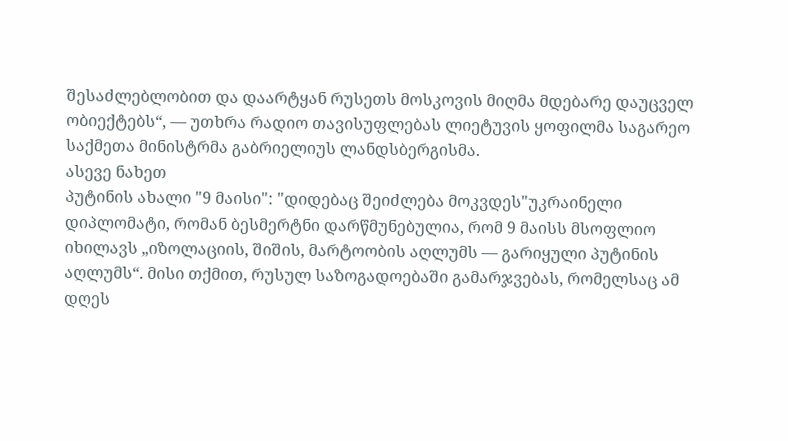შესაძლებლობით და დაარტყან რუსეთს მოსკოვის მიღმა მდებარე დაუცველ ობიექტებს“, — უთხრა რადიო თავისუფლებას ლიეტუვის ყოფილმა საგარეო საქმეთა მინისტრმა გაბრიელიუს ლანდსბერგისმა.
ასევე ნახეთ
პუტინის ახალი "9 მაისი": "დიდებაც შეიძლება მოკვდეს"უკრაინელი დიპლომატი, რომან ბესმერტნი დარწმუნებულია, რომ 9 მაისს მსოფლიო იხილავს „იზოლაციის, შიშის, მარტოობის აღლუმს — გარიყული პუტინის აღლუმს“. მისი თქმით, რუსულ საზოგადოებაში გამარჯვებას, რომელსაც ამ დღეს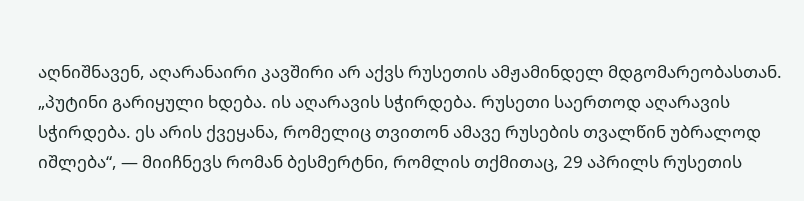აღნიშნავენ, აღარანაირი კავშირი არ აქვს რუსეთის ამჟამინდელ მდგომარეობასთან.
„პუტინი გარიყული ხდება. ის აღარავის სჭირდება. რუსეთი საერთოდ აღარავის სჭირდება. ეს არის ქვეყანა, რომელიც თვითონ ამავე რუსების თვალწინ უბრალოდ იშლება“, — მიიჩნევს რომან ბესმერტნი, რომლის თქმითაც, 29 აპრილს რუსეთის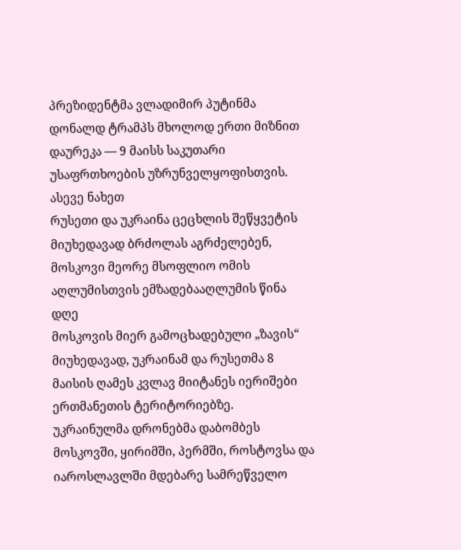პრეზიდენტმა ვლადიმირ პუტინმა დონალდ ტრამპს მხოლოდ ერთი მიზნით დაურეკა — 9 მაისს საკუთარი უსაფრთხოების უზრუნველყოფისთვის.
ასევე ნახეთ
რუსეთი და უკრაინა ცეცხლის შეწყვეტის მიუხედავად ბრძოლას აგრძელებენ, მოსკოვი მეორე მსოფლიო ომის აღლუმისთვის ემზადებააღლუმის წინა დღე
მოსკოვის მიერ გამოცხადებული „ზავის“ მიუხედავად, უკრაინამ და რუსეთმა 8 მაისის ღამეს კვლავ მიიტანეს იერიშები ერთმანეთის ტერიტორიებზე.
უკრაინულმა დრონებმა დაბომბეს მოსკოვში, ყირიმში, პერმში, როსტოვსა და იაროსლავლში მდებარე სამრეწველო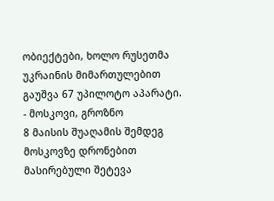ობიექტები, ხოლო რუსეთმა უკრაინის მიმართულებით გაუშვა 67 უპილოტო აპარატი.
- მოსკოვი, გროზნო
8 მაისის შუაღამის შემდეგ მოსკოვზე დრონებით მასირებული შეტევა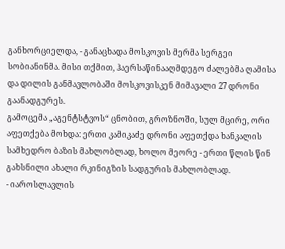განხორციელდა, - განაცხადა მოსკოვის მერმა სერგეი სობიანინმა. მისი თქმით, ჰაერსაწინააღმდეგო ძალებმა ღამისა და დილის განმავლობაში მოსკოვისკენ მიმავალი 27 დრონი გაანადგურეს.
გამოცემა „აგენტსტვოს“ ცნობით, გროზნოში, სულ მცირე, ორი აფეთქება მოხდა: ერთი კამიკაძე დრონი აფეთქდა ხანკალის სამხედრო ბაზის მახლობლად, ხოლო მეორე - ერთი წლის წინ გახსნილი ახალი რკინიგზის სადგურის მახლობლად.
- იაროსლავლის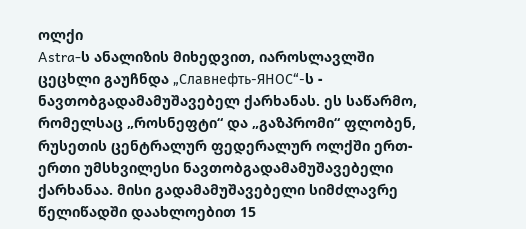ოლქი
Astra-ს ანალიზის მიხედვით, იაროსლავლში ცეცხლი გაუჩნდა „Славнефть-ЯНОС“-ს - ნავთობგადამამუშავებელ ქარხანას. ეს საწარმო, რომელსაც „როსნეფტი“ და „გაზპრომი“ ფლობენ, რუსეთის ცენტრალურ ფედერალურ ოლქში ერთ-ერთი უმსხვილესი ნავთობგადამამუშავებელი ქარხანაა. მისი გადამამუშავებელი სიმძლავრე წელიწადში დაახლოებით 15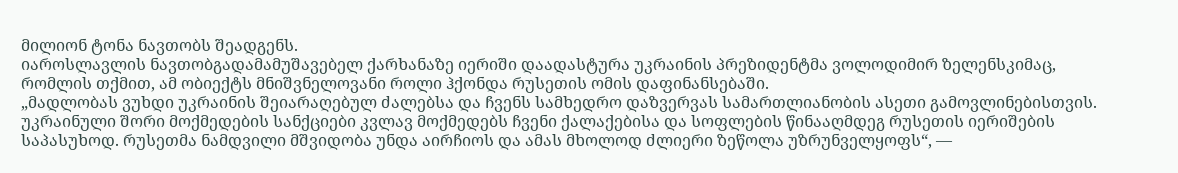მილიონ ტონა ნავთობს შეადგენს.
იაროსლავლის ნავთობგადამამუშავებელ ქარხანაზე იერიში დაადასტურა უკრაინის პრეზიდენტმა ვოლოდიმირ ზელენსკიმაც, რომლის თქმით, ამ ობიექტს მნიშვნელოვანი როლი ჰქონდა რუსეთის ომის დაფინანსებაში.
„მადლობას ვუხდი უკრაინის შეიარაღებულ ძალებსა და ჩვენს სამხედრო დაზვერვას სამართლიანობის ასეთი გამოვლინებისთვის. უკრაინული შორი მოქმედების სანქციები კვლავ მოქმედებს ჩვენი ქალაქებისა და სოფლების წინააღმდეგ რუსეთის იერიშების საპასუხოდ. რუსეთმა ნამდვილი მშვიდობა უნდა აირჩიოს და ამას მხოლოდ ძლიერი ზეწოლა უზრუნველყოფს“, —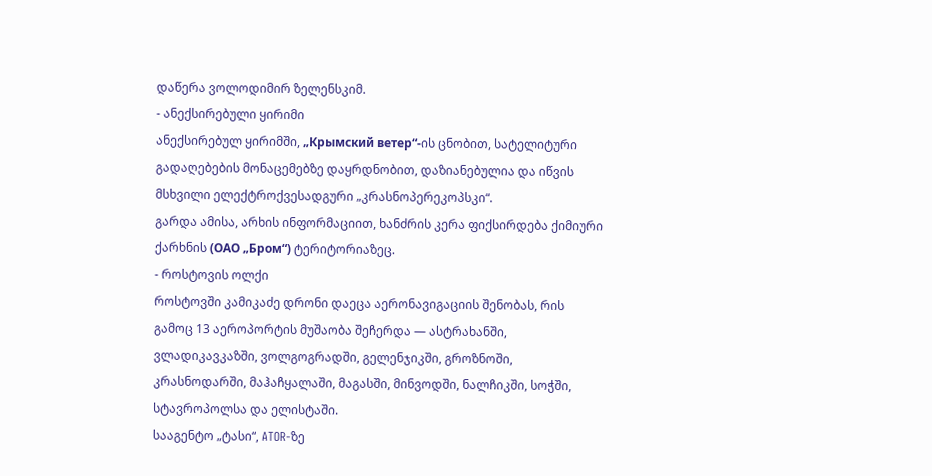დაწერა ვოლოდიმირ ზელენსკიმ.
- ანექსირებული ყირიმი
ანექსირებულ ყირიმში, „Крымский ветер“-ის ცნობით, სატელიტური გადაღებების მონაცემებზე დაყრდნობით, დაზიანებულია და იწვის მსხვილი ელექტროქვესადგური „კრასნოპერეკოპსკი“.
გარდა ამისა, არხის ინფორმაციით, ხანძრის კერა ფიქსირდება ქიმიური ქარხნის (ОАО „Бром“) ტერიტორიაზეც.
- როსტოვის ოლქი
როსტოვში კამიკაძე დრონი დაეცა აერონავიგაციის შენობას, რის გამოც 13 აეროპორტის მუშაობა შეჩერდა — ასტრახანში, ვლადიკავკაზში, ვოლგოგრადში, გელენჯიკში, გროზნოში, კრასნოდარში, მაჰაჩყალაში, მაგასში, მინვოდში, ნალჩიკში, სოჭში, სტავროპოლსა და ელისტაში.
სააგენტო „ტასი“, ATOR-ზე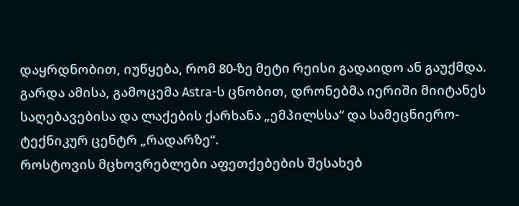დაყრდნობით, იუწყება, რომ 80-ზე მეტი რეისი გადაიდო ან გაუქმდა.
გარდა ამისა, გამოცემა Astra-ს ცნობით, დრონებმა იერიში მიიტანეს საღებავებისა და ლაქების ქარხანა „ემპილსსა“ და სამეცნიერო-ტექნიკურ ცენტრ „რადარზე“.
როსტოვის მცხოვრებლები აფეთქებების შესახებ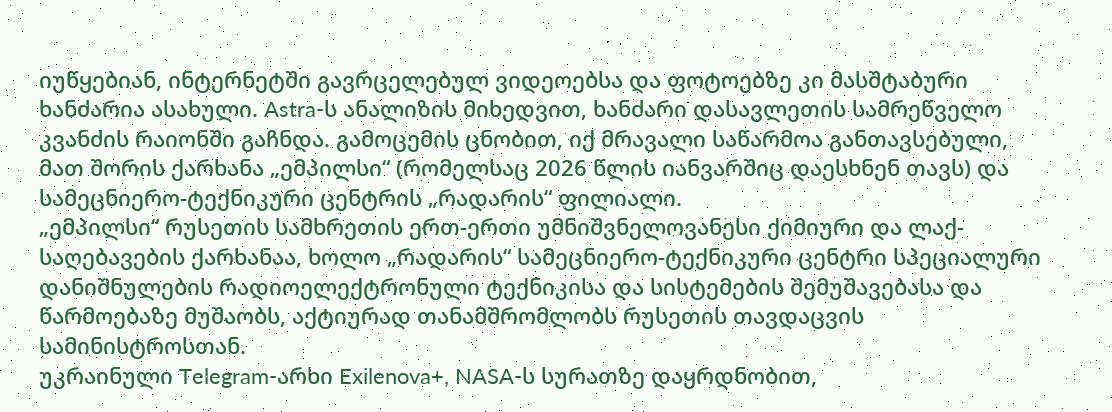იუწყებიან, ინტერნეტში გავრცელებულ ვიდეოებსა და ფოტოებზე კი მასშტაბური ხანძარია ასახული. Astra-ს ანალიზის მიხედვით, ხანძარი დასავლეთის სამრეწველო კვანძის რაიონში გაჩნდა. გამოცემის ცნობით, იქ მრავალი საწარმოა განთავსებული, მათ შორის ქარხანა „ემპილსი“ (რომელსაც 2026 წლის იანვარშიც დაესხნენ თავს) და სამეცნიერო-ტექნიკური ცენტრის „რადარის“ ფილიალი.
„ემპილსი“ რუსეთის სამხრეთის ერთ-ერთი უმნიშვნელოვანესი ქიმიური და ლაქ-საღებავების ქარხანაა, ხოლო „რადარის“ სამეცნიერო-ტექნიკური ცენტრი სპეციალური დანიშნულების რადიოელექტრონული ტექნიკისა და სისტემების შემუშავებასა და წარმოებაზე მუშაობს, აქტიურად თანამშრომლობს რუსეთის თავდაცვის სამინისტროსთან.
უკრაინული Telegram-არხი Exilenova+, NASA-ს სურათზე დაყრდნობით,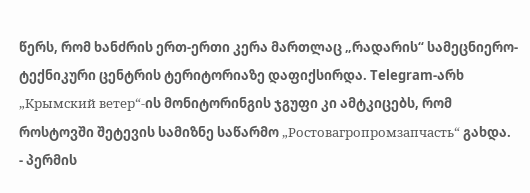წერს, რომ ხანძრის ერთ-ერთი კერა მართლაც „რადარის“ სამეცნიერო-ტექნიკური ცენტრის ტერიტორიაზე დაფიქსირდა. Telegram-არხ „Крымский ветер“-ის მონიტორინგის ჯგუფი კი ამტკიცებს, რომ როსტოვში შეტევის სამიზნე საწარმო „Ростовагропромзапчасть“ გახდა.
- პერმის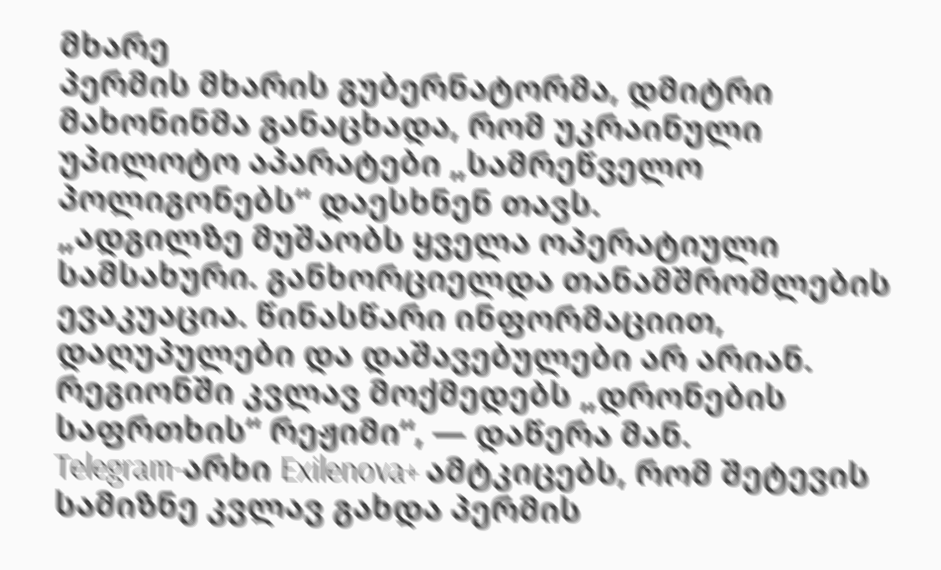მხარე
პერმის მხარის გუბერნატორმა, დმიტრი მახონინმა განაცხადა, რომ უკრაინული უპილოტო აპარატები „სამრეწველო პოლიგონებს“ დაესხნენ თავს.
„ადგილზე მუშაობს ყველა ოპერატიული სამსახური. განხორციელდა თანამშრომლების ევაკუაცია. წინასწარი ინფორმაციით, დაღუპულები და დაშავებულები არ არიან. რეგიონში კვლავ მოქმედებს „დრონების საფრთხის“ რეჟიმი“, — დაწერა მან.
Telegram-არხი Exilenova+ ამტკიცებს, რომ შეტევის სამიზნე კვლავ გახდა პერმის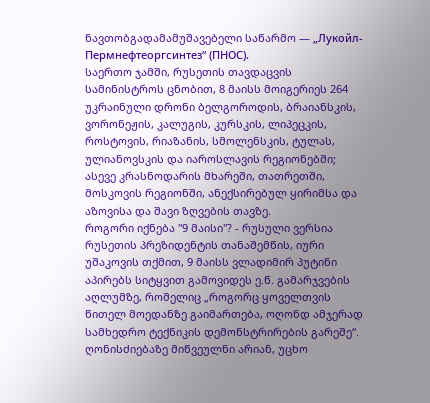ნავთობგადამამუშავებელი საწარმო — „Лукойл-Пермнефтеоргсинтез“ (ПНОС).
საერთო ჯამში, რუსეთის თავდაცვის სამინისტროს ცნობით, 8 მაისს მოიგერიეს 264 უკრაინული დრონი ბელგოროდის, ბრაიანსკის, ვორონეჟის, კალუგის, კურსკის, ლიპეცკის, როსტოვის, რიაზანის, სმოლენსკის, ტულას, ულიანოვსკის და იაროსლავის რეგიონებში; ასევე კრასნოდარის მხარეში, თათრეთში, მოსკოვის რეგიონში, ანექსირებულ ყირიმსა და აზოვისა და შავი ზღვების თავზე.
როგორი იქნება "9 მაისი"? - რუსული ვერსია
რუსეთის პრეზიდენტის თანაშემწის, იური უშაკოვის თქმით, 9 მაისს ვლადიმირ პუტინი აპირებს სიტყვით გამოვიდეს ე.წ. გამარჯვების აღლუმზე, რომელიც „როგორც ყოველთვის წითელ მოედანზე გაიმართება, ოღონდ ამჯერად სამხედრო ტექნიკის დემონსტრირების გარეშე“. ღონისძიებაზე მიწვეულნი არიან, უცხო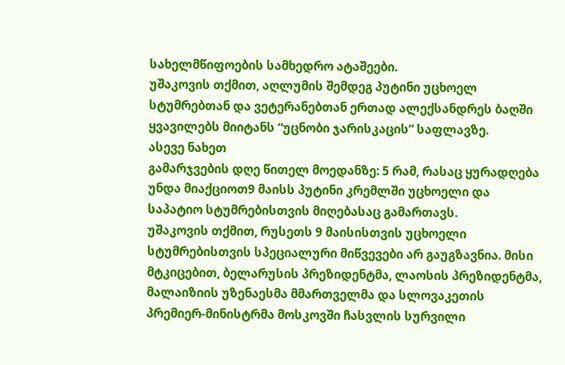სახელმწიფოების სამხედრო ატაშეები.
უშაკოვის თქმით, აღლუმის შემდეგ პუტინი უცხოელ სტუმრებთან და ვეტერანებთან ერთად ალექსანდრეს ბაღში ყვავილებს მიიტანს “უცნობი ჯარისკაცის” საფლავზე.
ასევე ნახეთ
გამარჯვების დღე წითელ მოედანზე: 5 რამ, რასაც ყურადღება უნდა მიაქციოთ9 მაისს პუტინი კრემლში უცხოელი და საპატიო სტუმრებისთვის მიღებასაც გამართავს.
უშაკოვის თქმით, რუსეთს 9 მაისისთვის უცხოელი სტუმრებისთვის სპეციალური მიწვევები არ გაუგზავნია. მისი მტკიცებით, ბელარუსის პრეზიდენტმა, ლაოსის პრეზიდენტმა, მალაიზიის უზენაესმა მმართველმა და სლოვაკეთის პრემიერ-მინისტრმა მოსკოვში ჩასვლის სურვილი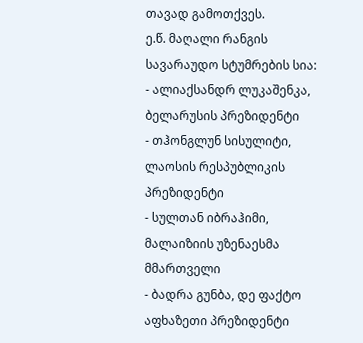თავად გამოთქვეს.
ე.წ. მაღალი რანგის სავარაუდო სტუმრების სია:
- ალიაქსანდრ ლუკაშენკა, ბელარუსის პრეზიდენტი
- თჰონგლუნ სისულიტი, ლაოსის რესპუბლიკის პრეზიდენტი
- სულთან იბრაჰიმი, მალაიზიის უზენაესმა მმართველი
- ბადრა გუნბა, დე ფაქტო აფხაზეთი პრეზიდენტი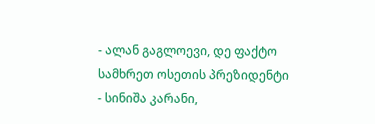- ალან გაგლოევი, დე ფაქტო სამხრეთ ოსეთის პრეზიდენტი
- სინიშა კარანი,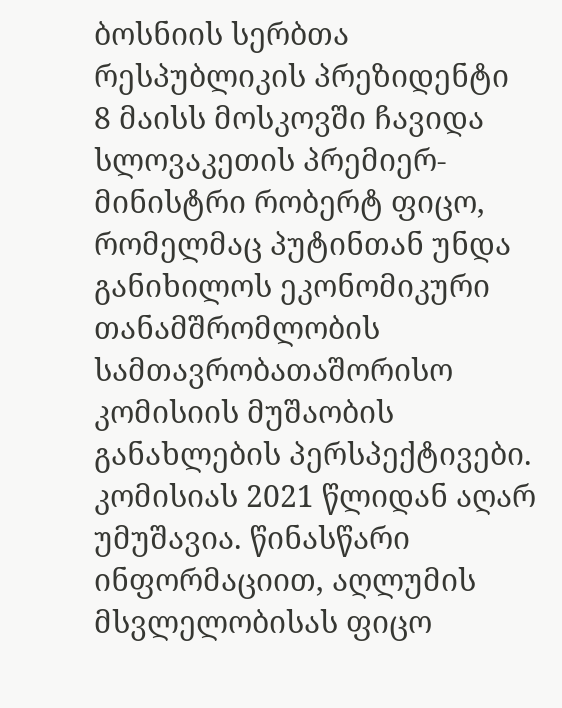ბოსნიის სერბთა რესპუბლიკის პრეზიდენტი
8 მაისს მოსკოვში ჩავიდა სლოვაკეთის პრემიერ-მინისტრი რობერტ ფიცო, რომელმაც პუტინთან უნდა განიხილოს ეკონომიკური თანამშრომლობის სამთავრობათაშორისო კომისიის მუშაობის განახლების პერსპექტივები. კომისიას 2021 წლიდან აღარ უმუშავია. წინასწარი ინფორმაციით, აღლუმის მსვლელობისას ფიცო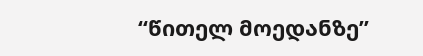“წითელ მოედანზე”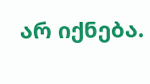არ იქნება.